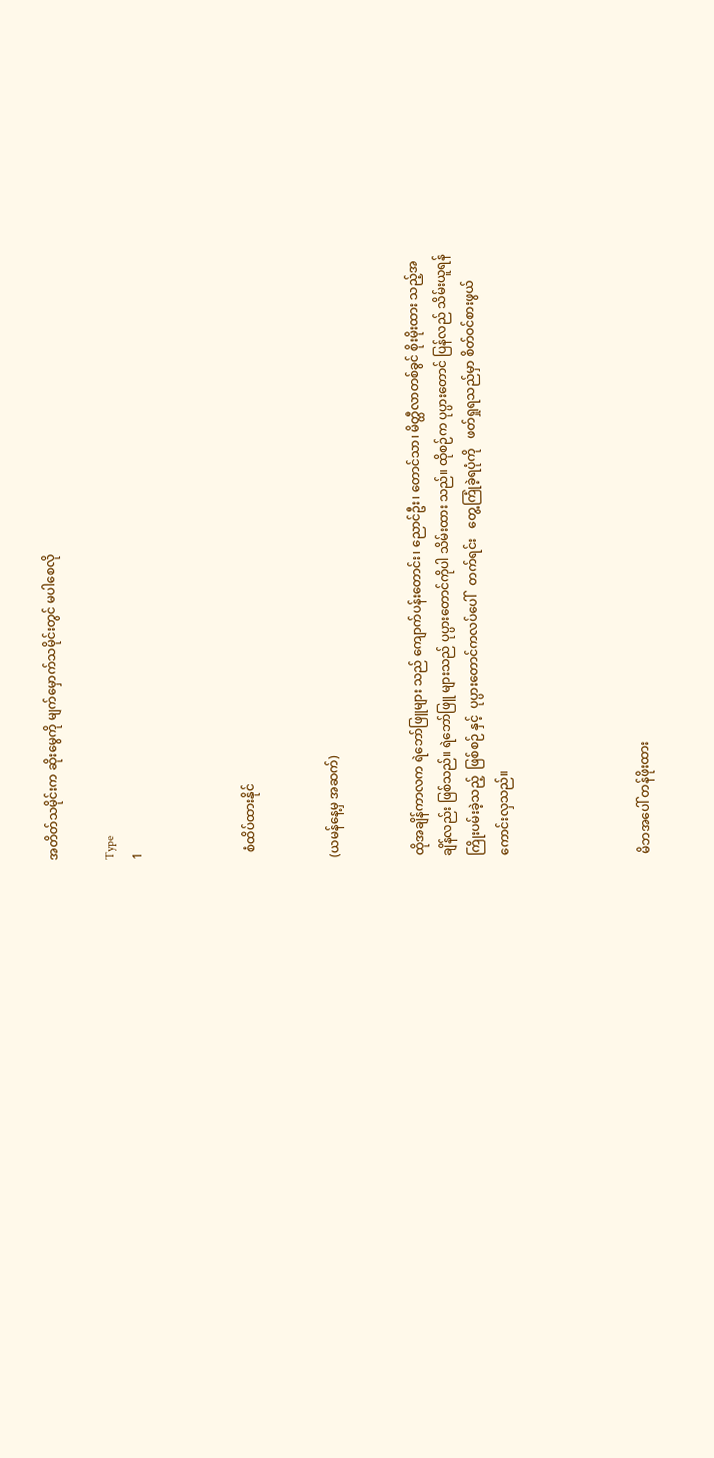အတိတ်သမိုင်းက ဆိုးမွေကို မျက်မှောက်သမိုင်းတွင် မပါစေလို

Type
1



  စံထိပ်ထားနိုင်


(ယမန်နေ့မှ အဆက်)


ထိုအချိန်ကာလက ရဲဘော်ဖြူများ သည် ကျောက်ပန်းတောင်း၊ ညောင်ဦး၊ တောင်သာ၊ မိတ္ထီလာတစ်ခွင် စိုးမိုးထား သည့်အချိန်လည်း ဖြစ်သည်။ ရဲဘော်ဖြူ များသည် ပုပ္ပားတောင်ကိုပါ သိမ်းထား သည်။ ထိုစဉ်က ပုပ္ပားတောင် ပြန်လည် သိမ်းယူရန်   ကြိုးပမ်းခဲ့သည့်  ဖြစ်စဉ် နှင့်  ပုပ္ပားတောင်ကလပ်ပေါ်   တက်ရင်း   တွေ့ကြုံခဲ့ရပုံကို   ဖတ်ရှုရသည်မှာ စိတ်ဝင်စားဖွယ် ကောင်းလှသည်။




မိဘအပေါ် တန်ဖိုးထား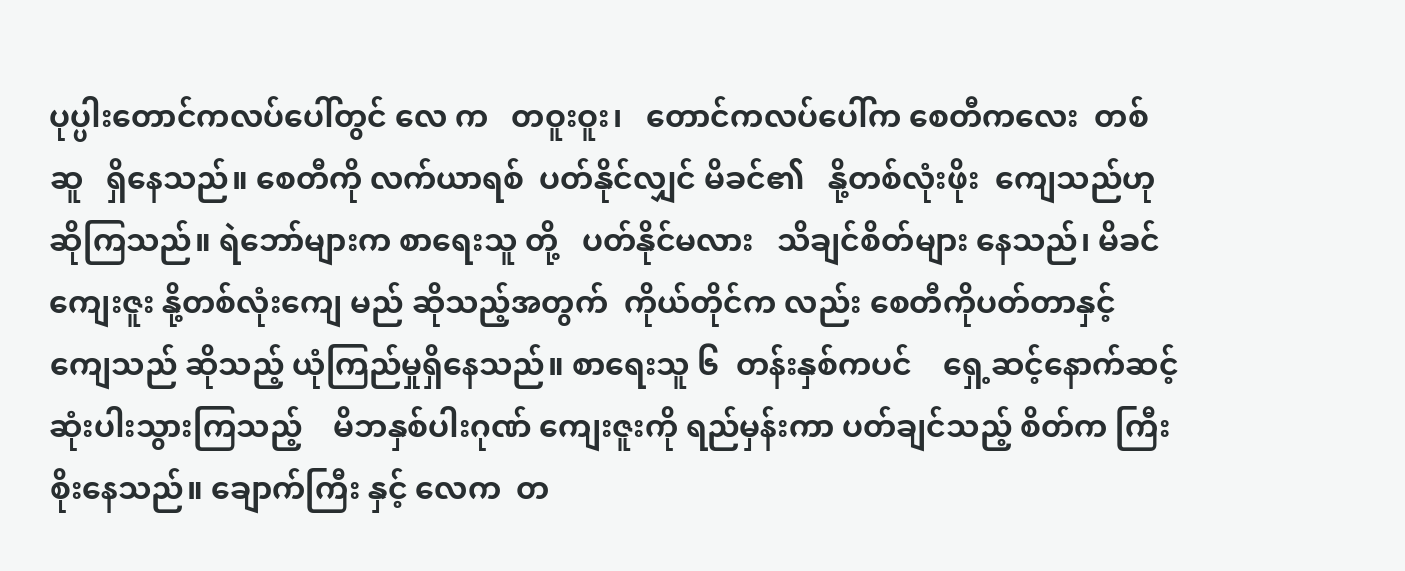ပုပ္ပါးတောင်ကလပ်ပေါ်တွင် လေ က   တဝူးဝူး၊   တောင်ကလပ်ပေါ်က စေတီကလေး  တစ်ဆူ   ရှိနေသည်။ စေတီကို လက်ယာရစ်  ပတ်နိုင်လျှင် မိခင်၏   နို့တစ်လုံးဖိုး  ကျေသည်ဟု ဆိုကြသည်။ ရဲဘော်များက စာရေးသူ တို့   ပတ်နိုင်မလား   သိချင်စိတ်များ နေသည်၊ မိခင်ကျေးဇူး နို့တစ်လုံးကျေ မည် ဆိုသည့်အတွက်  ကိုယ်တိုင်က လည်း စေတီကိုပတ်တာနှင့် ကျေသည် ဆိုသည့် ယုံကြည်မှုရှိနေသည်။ စာရေးသူ ၆  တန်းနှစ်ကပင်    ရှေ့ဆင့်နောက်ဆင့် ဆုံးပါးသွားကြသည့်    မိဘနှစ်ပါးဂုဏ် ကျေးဇူးကို ရည်မှန်းကာ ပတ်ချင်သည့် စိတ်က ကြီးစိုးနေသည်။ ချောက်ကြီး နှင့် လေက  တ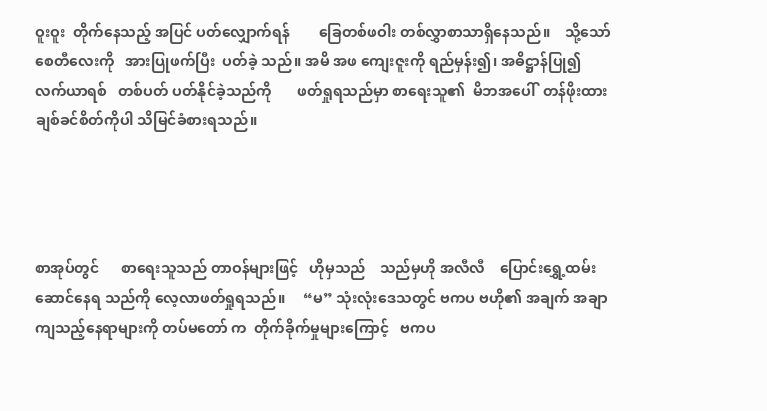ဝူးဝူး  တိုက်နေသည့် အပြင် ပတ်လျှောက်ရန်        ခြေတစ်ဖဝါး တစ်လွှာစာသာရှိနေသည်။    သို့သော် စေတီလေးကို   အားပြုဖက်ပြီး  ပတ်ခဲ့ သည်။ အမိ အဖ ကျေးဇူးကို ရည်မှန်း၍၊ အဓိဋ္ဌာန်ပြု၍   လက်ယာရစ်   တစ်ပတ် ပတ်နိုင်ခဲ့သည်ကို       ဖတ်ရှုရသည်မှာ စာရေးသူ၏  မိဘအပေါ်  တန်ဖိုးထား ချစ်ခင်စိတ်ကိုပါ သိမြင်ခံစားရသည်။




စာအုပ်တွင်      စာရေးသူသည် တာဝန်များဖြင့်   ဟိုမှသည်    သည်မှဟို အလီလီ    ပြောင်းရွှေ့ထမ်းဆောင်နေရ သည်ကို လေ့လာဖတ်ရှုရသည်။     “မ” သုံးလုံးဒေသတွင် ဗကပ ဗဟို၏ အချက် အချာကျသည့်နေရာများကို တပ်မတော် က  တိုက်ခိုက်မှုများကြောင့်   ဗကပ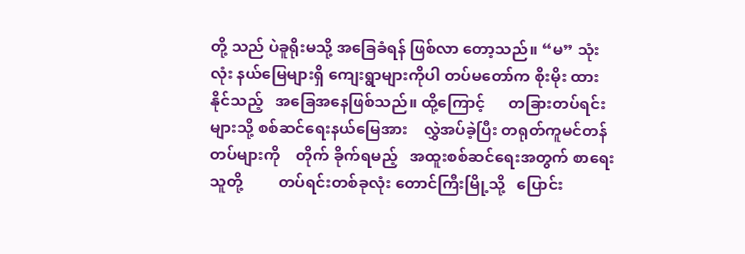တို့ သည် ပဲခူရိုးမသို့ အခြေခံရန် ဖြစ်လာ တော့သည်။ “မ” သုံးလုံး နယ်မြေများရှိ ကျေးရွာများကိုပါ တပ်မတော်က စိုးမိုး ထားနိုင်သည့်   အခြေအနေဖြစ်သည်။ ထို့ကြောင့်      တခြားတပ်ရင်းများသို့ စစ်ဆင်ရေးနယ်မြေအား    လွှဲအပ်ခဲ့ပြီး တရုတ်ကူမင်တန်တပ်များကို    တိုက် ခိုက်ရမည့်   အထူးစစ်ဆင်ရေးအတွက် စာရေးသူတို့         တပ်ရင်းတစ်ခုလုံး တောင်ကြီးမြို့သို့   ပြောင်း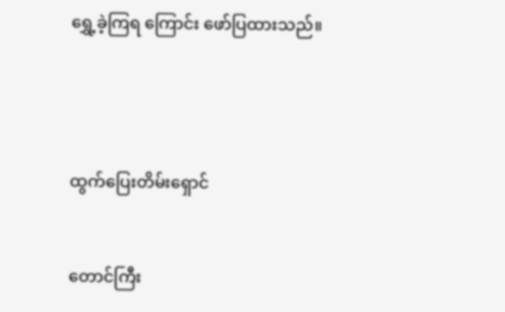ရွှေ့ခဲ့ကြရ ကြောင်း ဖော်ပြထားသည်။




ထွက်ပြေးတိမ်းရှောင်


တောင်ကြီး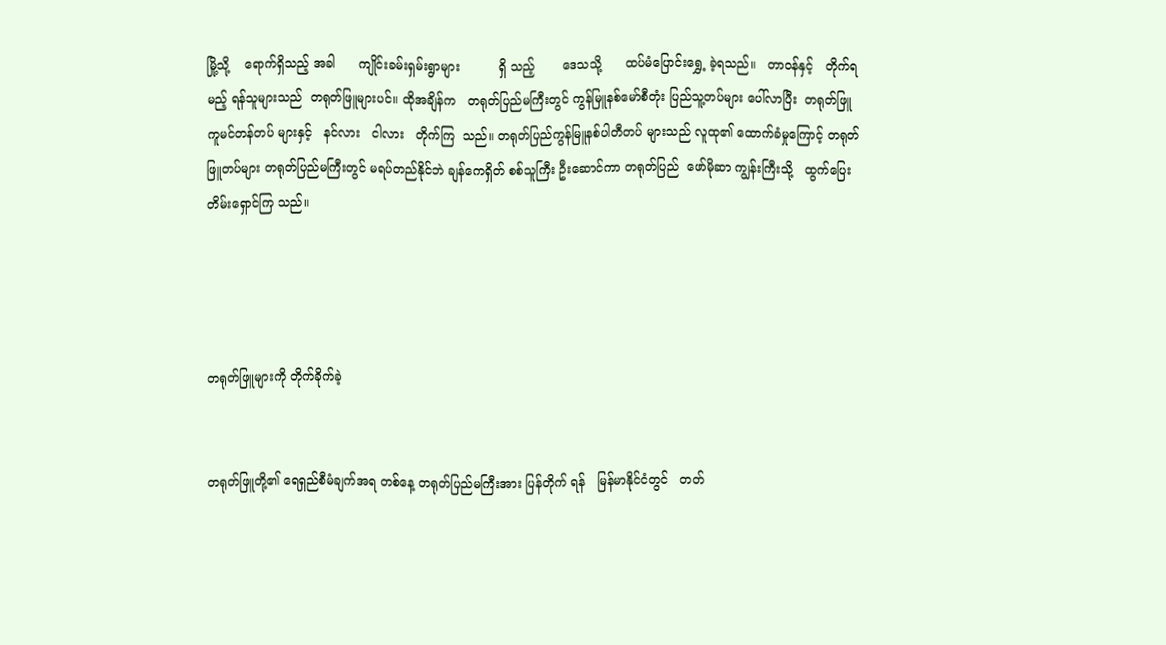မြို့သို့    ရောက်ရှိသည့် အခါ      ကျိုင်းခမ်းရှမ်းရွာများ          ရှိ သည့်       ဒေသသို့      ထပ်မံပြောင်းရွှေ့ ခဲ့ရသည်။   တာဝန်နှင့်   တိုက်ရမည့် ရန်သူများသည်  တရုတ်ဖြူများပင်။ ထိုအချိန်က   တရုတ်ပြည်မကြီးတွင် ကွန်မြူနစ်မော်စီတုံး ပြည်သူ့တပ်များ ပေါ်လာပြီး  တရုတ်ဖြူ  ကူမင်တန်တပ် များနှင့်   နင်လား   ငါလား   တိုက်ကြ  သည်။ တရုတ်ပြည်ကွန်မြူနစ်ပါတီတပ် များသည် လူထု၏ ထောက်ခံမှုကြောင့် တရုတ်ဖြူတပ်များ တရုတ်ပြည်မကြီးတွင် မရပ်တည်နိုင်ဘဲ ချန်ကေရှိတ် စစ်သူကြီး ဦးဆောင်ကာ တရုတ်ပြည်  ဖော်မိုဆာ ကျွန်းကြီးသို့   ထွက်ပြေးတိမ်းရှောင်ကြ သည်။




တရုတ်ဖြူများကို တိုက်ခိုက်ခဲ့


တရုတ်ဖြူတို့၏ ရေရှည်စီမံချက်အရ တစ်နေ့ တရုတ်ပြည်မကြီးအား ပြန်တိုက် ရန်   မြန်မာနိုင်ငံတွင်   တတ်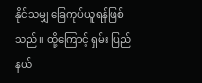နိုင်သမျှ ခြေကုပ်ယူရန်ဖြစ်သည်။ ထို့ကြောင့် ရှမ်း ပြည်နယ်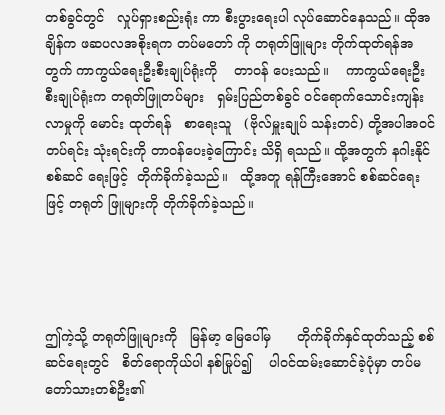တစ်ခွင်တွင်   လှုပ်ရှားစည်းရုံး ကာ စီးပွားရေးပါ လုပ်ဆောင်နေသည်။ ထိုအချိန်က ဖဆပလအစိုးရက တပ်မတော် ကို တရုတ်ဖြူများ တိုက်ထုတ်ရန်အတွက် ကာကွယ်ရေးဦးစီးချုပ်ရုံးကို    တာဝန် ပေးသည်။    ကာကွယ်ရေးဦးစီးချုပ်ရုံးက တရုတ်ဖြူတပ်များ   ရှမ်းပြည်တစ်ခွင် ဝင်ရောက်သောင်းကျန်းလာမှုကို မောင်း ထုတ်ရန်   စာရေးသူ   (ဗိုလ်မှူးချုပ် သန်းတင်) တို့အပါအဝင်    တပ်ရင်း သုံးရင်းကို တာဝန်ပေးခဲ့ကြောင်း သိရှိ ရသည်။ ထို့အတွက် နဂါးနိုင်စစ်ဆင် ရေးဖြင့်  တိုက်ခိုက်ခဲ့သည်။   ထို့အတူ ရန်ကြီးအောင် စစ်ဆင်ရေးဖြင့် တရုတ် ဖြူများကို တိုက်ခိုက်ခဲ့သည်။




ဤကဲ့သို့ တရုတ်ဖြူများကို   မြန်မာ့ မြေပေါ်မှ      တိုက်ခိုက်နှင်ထုတ်သည့် စစ်ဆင်ရေးတွင်   စိတ်ရောကိုယ်ပါ နစ်မြုပ်၍    ပါဝင်ထမ်းဆောင်ခဲ့ပုံမှာ တပ်မတော်သားတစ်ဦး၏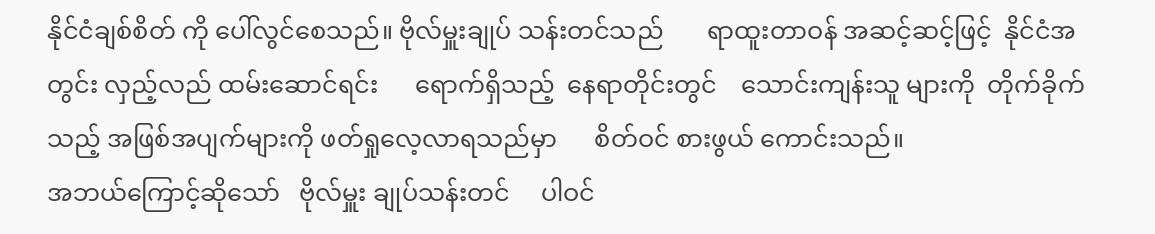နိုင်ငံချစ်စိတ် ကို ပေါ်လွင်စေသည်။ ဗိုလ်မှူးချုပ် သန်းတင်သည်       ရာထူးတာဝန် အဆင့်ဆင့်ဖြင့်  နိုင်ငံအတွင်း လှည့်လည် ထမ်းဆောင်ရင်း      ရောက်ရှိသည့်  နေရာတိုင်းတွင်    သောင်းကျန်းသူ များကို  တိုက်ခိုက်သည့် အဖြစ်အပျက်များကို ဖတ်ရှုလေ့လာရသည်မှာ      စိတ်ဝင် စားဖွယ် ကောင်းသည်။
အဘယ်ကြောင့်ဆိုသော်   ဗိုလ်မှူး ချုပ်သန်းတင်     ပါဝင်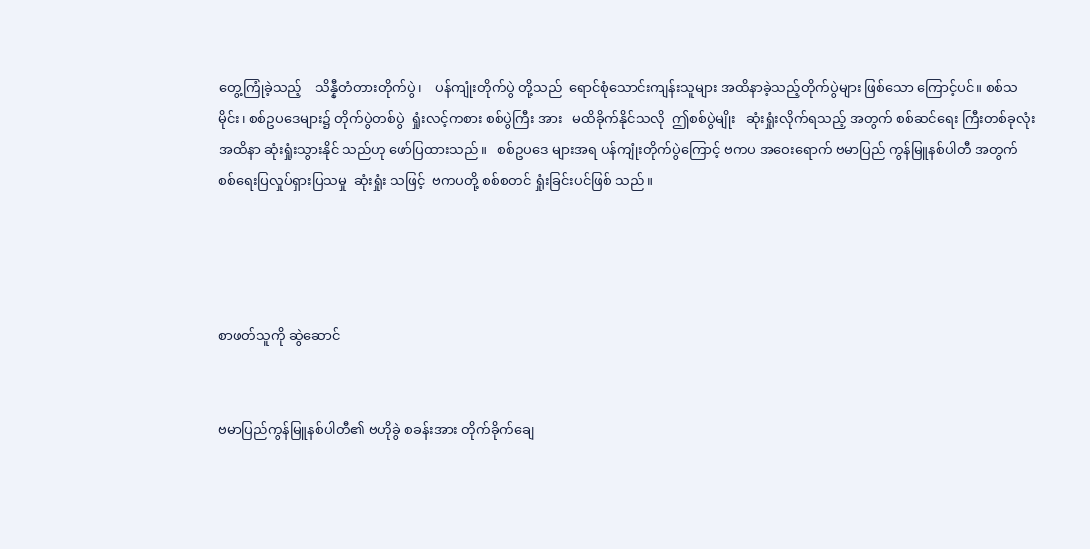တွေ့ကြုံခဲ့သည့်    သိန္နီတံတားတိုက်ပွဲ၊    ပန်ကျုံးတိုက်ပွဲ တို့သည်  ရောင်စုံသောင်းကျန်းသူများ အထိနာခဲ့သည့်တိုက်ပွဲများ ဖြစ်သော ကြောင့်ပင်။ စစ်သမိုင်း၊ စစ်ဥပဒေများ၌ တိုက်ပွဲတစ်ပွဲ  ရှုံးလင့်ကစား စစ်ပွဲကြီး အား   မထိခိုက်နိုင်သလို  ဤစစ်ပွဲမျိုး   ဆုံးရှုံးလိုက်ရသည့် အတွက် စစ်ဆင်ရေး ကြီးတစ်ခုလုံး အထိနာ ဆုံးရှုံးသွားနိုင် သည်ဟု ဖော်ပြထားသည်။   စစ်ဥပဒေ များအရ ပန်ကျုံးတိုက်ပွဲကြောင့် ဗကပ အဝေးရောက် ဗမာပြည် ကွန်မြူနစ်ပါတီ အတွက် စစ်ရေးပြလှုပ်ရှားပြသမှု  ဆုံးရှုံး သဖြင့်  ဗကပတို့ စစ်စတင် ရှုံးခြင်းပင်ဖြစ် သည်။




စာဖတ်သူကို ဆွဲဆောင်


ဗမာပြည်ကွန်မြူနစ်ပါတီ၏ ဗဟိုခွဲ စခန်းအား တိုက်ခိုက်ချေ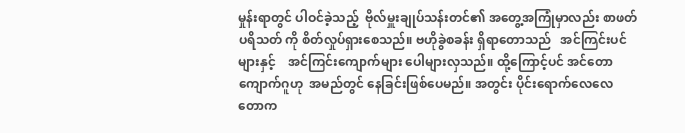မှုန်းရာတွင် ပါဝင်ခဲ့သည့်  ဗိုလ်မှူးချုပ်သန်းတင်၏ အတွေ့အကြုံမှာလည်း စာဖတ်ပရိသတ် ကို စိတ်လှုပ်ရှားစေသည်။ ဗဟိုခွဲစခန်း ရှိရာတောသည်   အင်ကြင်းပင်များနှင့်    အင်ကြင်းကျောက်များ ပေါများလှသည်။ ထို့ကြောင့်ပင် အင်တောကျောက်ဂူဟု  အမည်တွင် နေခြင်းဖြစ်ပေမည်။ အတွင်း ပိုင်းရောက်လေလေ တောက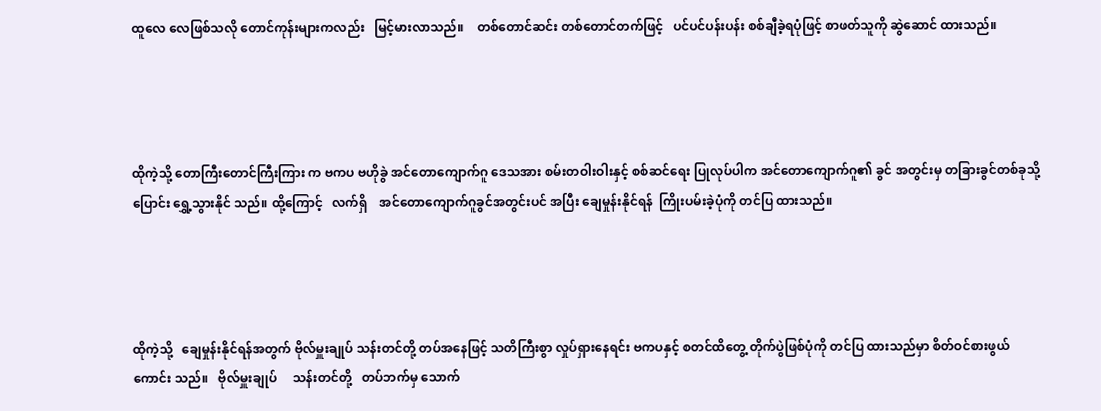ထူလေ လေဖြစ်သလို တောင်ကုန်းများကလည်း   မြင့်မားလာသည်။    တစ်တောင်ဆင်း တစ်တောင်တက်ဖြင့်   ပင်ပင်ပန်းပန်း စစ်ချီခဲ့ရပုံဖြင့် စာဖတ်သူကို ဆွဲဆောင် ထားသည်။




ထိုကဲ့သို့ တောကြီးတောင်ကြီးကြား က ဗကပ ဗဟိုခွဲ အင်တောကျောက်ဂူ ဒေသအား စမ်းတဝါးဝါးနှင့် စစ်ဆင်ရေး ပြုလုပ်ပါက အင်တောကျောက်ဂူ၏ ခွင် အတွင်းမှ တခြားခွင်တစ်ခုသို့  ပြောင်း ရွှေ့သွားနိုင် သည်။ ထို့ကြောင့်   လက်ရှိ    အင်တောကျောက်ဂူခွင်အတွင်းပင် အပြီး ချေမှုန်းနိုင်ရန်  ကြိုးပမ်းခဲ့ပုံကို တင်ပြ ထားသည်။




ထိုကဲ့သို့   ချေမှုန်းနိုင်ရန်အတွက် ဗိုလ်မှူးချုပ် သန်းတင်တို့ တပ်အနေဖြင့် သတိကြီးစွာ လှုပ်ရှားနေရင်း ဗကပနှင့် စတင်ထိတွေ့ တိုက်ပွဲဖြစ်ပုံကို တင်ပြ ထားသည်မှာ စိတ်ဝင်စားဖွယ်ကောင်း သည်။   ဗိုလ်မှူးချုပ်     သန်းတင်တို့   တပ်ဘက်မှ သောက်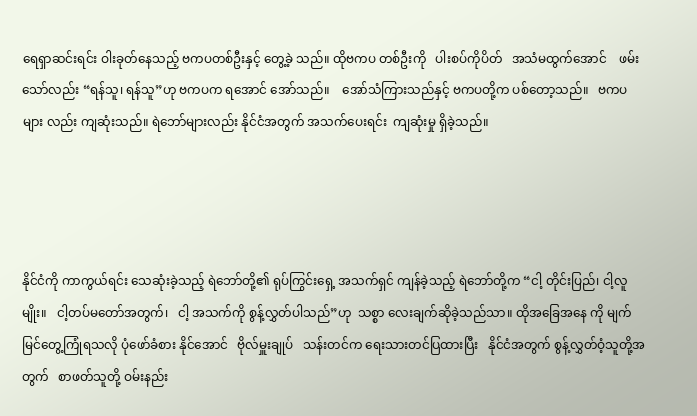ရေရှာဆင်းရင်း ဝါးခုတ်နေသည့် ဗကပတစ်ဦးနှင့် တွေ့ခဲ့ သည်။ ထိုဗကပ တစ်ဦးကို   ပါးစပ်ကိုပိတ်   အသံမထွက်အောင်    ဖမ်းသော်လည်း “ရန်သူ၊ ရန်သူ”ဟု ဗကပက ရအောင် အော်သည်။    အော်သံကြားသည်နှင့် ဗကပတို့က ပစ်တော့သည်။   ဗကပများ လည်း ကျဆုံးသည်။ ရဲဘော်များလည်း နိုင်ငံအတွက် အသက်ပေးရင်း  ကျဆုံးမှု ရှိခဲ့သည်။




နိုင်ငံကို ကာကွယ်ရင်း သေဆုံးခဲ့သည့် ရဲဘော်တို့၏ ရုပ်ကြွင်းရှေ့ အသက်ရှင် ကျန်ခဲ့သည့် ရဲဘော်တို့က “ငါ့ တိုင်းပြည်၊ ငါ့လူမျိုး။   ငါ့တပ်မတော်အတွက်၊   ငါ့ အသက်ကို စွန့်လွှတ်ပါသည်”ဟု  သစ္စာ လေးချက်ဆိုခဲ့သည်သာ။ ထိုအခြေအနေ ကို မျက်မြင်တွေ့ကြုံရသလို ပုံဖော်ခံစား နိုင်အောင်   ဗိုလ်မှူးချုပ်   သန်းတင်က ရေးသားတင်ပြထားပြီး   နိုင်ငံအတွက် စွန့်လွှတ်ဝံ့သူတို့အတွက်   စာဖတ်သူတို့ ဝမ်းနည်း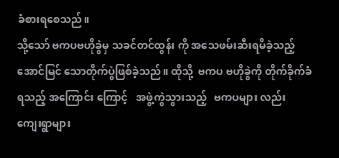ခံစားရစေသည်။
သို့သော် ဗကပဗဟိုခွဲမှ သခင်တင်ထွန်း ကို အသေဖမ်းဆီးရမိခဲ့သည့် အောင်မြင် သောတိုက်ပွဲဖြစ်ခဲ့သည်။ ထိုသို့  ဗကပ ဗဟိုခွဲကို တိုက်ခိုက်ခံရသည့် အကြောင်း ကြောင့်   အဖွဲ့ကွဲသွားသည့်   ဗကပများ လည်း   ကျေးရွာများ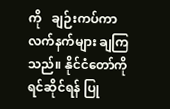ကို   ချဉ်းကပ်ကာ လက်နက်များ ချကြသည်။ နိုင်ငံတော်ကို ရင်ဆိုင်ရန် ပြု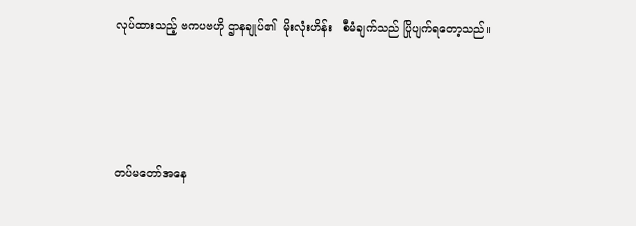လုပ်ထားသည့် ဗကပဗဟို ဌာနချုပ်၏  မိုးလုံးဟိန်း   စီမံချက်သည် ပြိုပျက်ရတော့သည်။




တပ်မတော်အနေ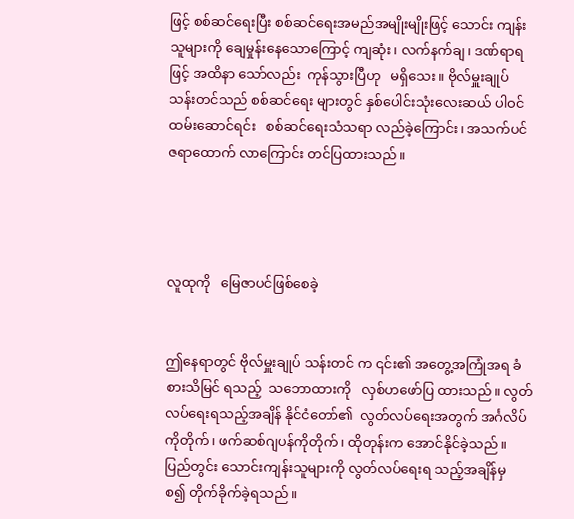ဖြင့် စစ်ဆင်ရေးပြီး စစ်ဆင်ရေးအမည်အမျိုးမျိုးဖြင့် သောင်း ကျန်းသူများကို ချေမှုန်းနေသောကြောင့် ကျဆုံး၊ လက်နက်ချ၊ ဒဏ်ရာရဖြင့် အထိနာ သော်လည်း  ကုန်သွားပြီဟု   မရှိသေး။ ဗိုလ်မှူးချုပ် သန်းတင်သည် စစ်ဆင်ရေး များတွင် နှစ်ပေါင်းသုံးလေးဆယ် ပါဝင် ထမ်းဆောင်ရင်း   စစ်ဆင်ရေးသံသရာ လည်ခဲ့ကြောင်း၊ အသက်ပင် ဇရာထောက် လာကြောင်း တင်ပြထားသည်။




လူထုကို   မြေဇာပင်ဖြစ်စေခဲ့


ဤနေရာတွင် ဗိုလ်မှူးချုပ် သန်းတင် က ၎င်း၏ အတွေ့အကြုံအရ ခံစားသိမြင် ရသည့်  သဘောထားကို   လှစ်ဟဖော်ပြ ထားသည်။ လွတ်လပ်ရေးရသည့်အချိန် နိုင်ငံတော်၏  လွတ်လပ်ရေးအတွက် အင်္ဂလိပ်ကိုတိုက်၊ ဖက်ဆစ်ဂျပန်ကိုတိုက်၊ ထိုတုန်းက အောင်နိုင်ခဲ့သည်။ ပြည်တွင်း သောင်းကျန်းသူများကို လွတ်လပ်ရေးရ သည့်အချိန်မှ  စ၍ တိုက်ခိုက်ခဲ့ရသည်။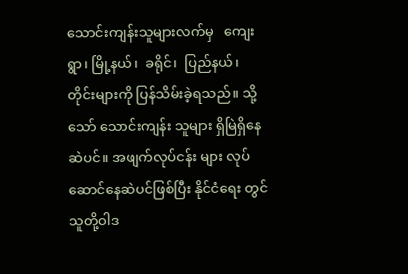သောင်းကျန်းသူများလက်မှ   ကျေးရွာ၊ မြို့နယ်၊  ခရိုင်၊  ပြည်နယ်၊  တိုင်းများကို ပြန်သိမ်းခဲ့ရသည်။ သို့သော် သောင်းကျန်း သူများ ရှိမြဲရှိနေဆဲပင်။ အဖျက်လုပ်ငန်း များ လုပ်ဆောင်နေဆဲပင်ဖြစ်ပြီး နိုင်ငံရေး တွင်  သူတို့ဝါဒ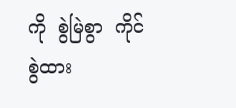ကို  စွဲမြဲစွာ  ကိုင်စွဲထား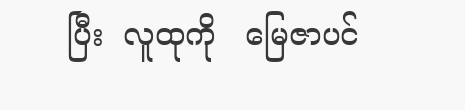ပြီး  လူထုကို   မြေဇာပင်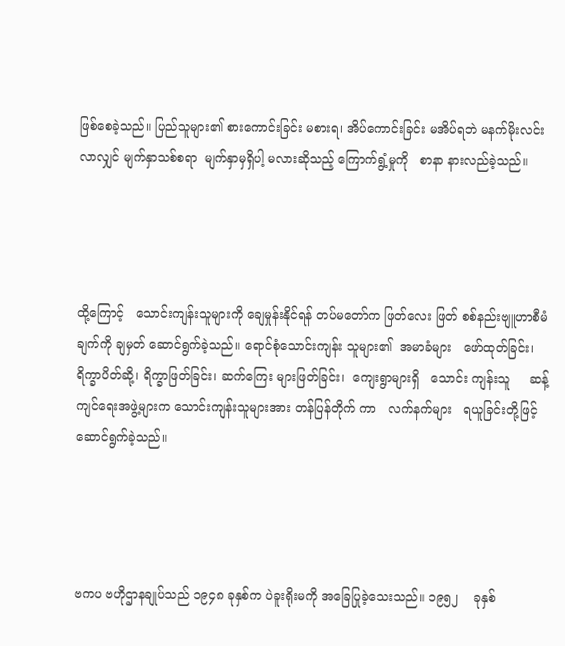ဖြစ်စေခဲ့သည်။ ပြည်သူများ၏ စားကောင်းခြင်း မစားရ၊ အိပ်ကောင်းခြင်း မအိပ်ရဘဲ မနက်မိုးလင်း လာလျှင် မျက်နှာသစ်စရာ  မျက်နှာမှရှိပါ့ မလားဆိုသည့် ကြောက်ရွံ့မှုကို   စာနာ နားလည်ခဲ့သည်။




ထို့ကြောင့်   သောင်းကျန်းသူများကို ချေမှုန်းနိုင်ရန် တပ်မတော်က ဖြတ်လေး ဖြတ် စစ်နည်းဗျူဟာစီမံချက်ကို ချမှတ် ဆောင်ရွက်ခဲ့သည်။ ရောင်စုံသောင်းကျန်း သူများ၏  အမာခံများ   ဖော်ထုတ်ခြင်း၊ ရိက္ခာပိတ်ဆို့၊ ရိက္ခာဖြတ်ခြင်း၊ ဆက်ကြေး များဖြတ်ခြင်း၊  ကျေးရွာများရှိ   သောင်း ကျန်းသူ     ဆန့်ကျင်ရေးအဖွဲ့များက သောင်းကျန်းသူများအား တန်ပြန်တိုက် ကာ   လက်နက်များ   ရယူခြင်းတို့ဖြင့် ဆောင်ရွက်ခဲ့သည်။




ဗကပ ဗဟိုဌာနချုပ်သည် ၁၉၄၈ ခုနှစ်က ပဲခူးရိုးမကို အခြေပြုခဲ့သေးသည်။ ၁၉၅၂    ခုနှစ်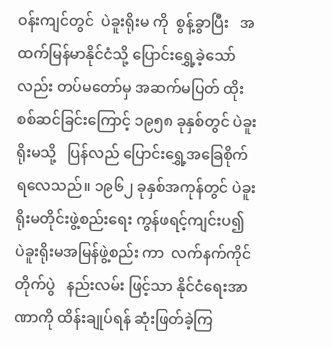ဝန်းကျင်တွင်  ပဲခူးရိုးမ ကို  စွန့်ခွာပြီး   အထက်မြန်မာနိုင်ငံသို့ ပြောင်းရွှေ့ခဲ့သော်လည်း တပ်မတော်မှ အဆက်မပြတ် ထိုးစစ်ဆင်ခြင်းကြောင့် ၁၉၅၈ ခုနှစ်တွင် ပဲခူးရိုးမသို့   ပြန်လည် ပြောင်းရွှေ့အခြေစိုက်ရလေသည်။ ၁၉၆၂ ခုနှစ်အကုန်တွင် ပဲခူးရိုးမတိုင်းဖွဲ့စည်းရေး ကွန်ဖရင့်ကျင်းပ၍ ပဲခူးရိုးမအမြန်ဖွဲ့စည်း ကာ  လက်နက်ကိုင်တိုက်ပွဲ   နည်းလမ်း ဖြင့်သာ နိုင်ငံရေးအာဏာကို ထိန်းချုပ်ရန် ဆုံးဖြတ်ခဲ့ကြ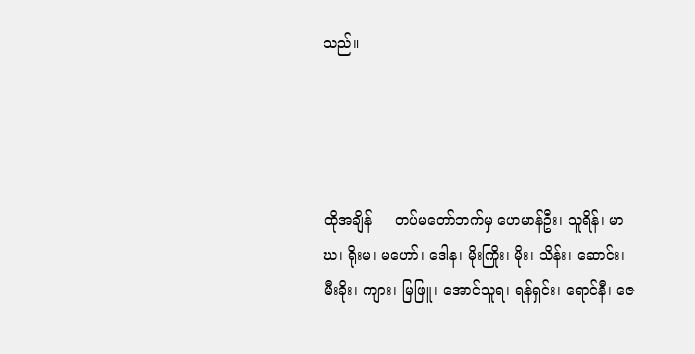သည်။




ထိုအချိန်     တပ်မတော်ဘက်မှ ဟေမာန်ဦး၊ သူရိန်၊ မာဃ၊ ရိုးမ၊ မဟော်၊ ဒေါန၊ မိုးကြိုး၊ မိုး၊ သိန်း၊ ဆောင်း၊ မီးခိုး၊ ကျား၊ မြဖြူ၊ အောင်သူရ၊ ရန်ရှင်း၊ ရောင်နီ၊ ဇေ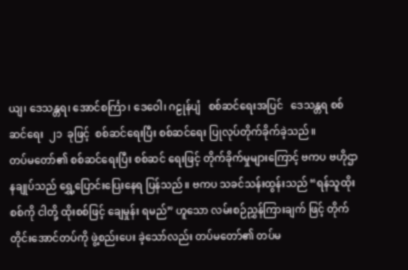ယျ၊ ဒေသန္တရ၊ အောင်စင်္ကြာ၊ ဒေဝေါ၊ ဂဠုန်ပျံ   စစ်ဆင်ရေးအပြင်   ဒေသန္တရ စစ်ဆင်ရေး  ၂၁  ခုဖြင့်  စစ်ဆင်ရေးပြီး စစ်ဆင်ရေး ပြုလုပ်တိုက်ခိုက်ခဲ့သည်။
တပ်မတော်၏ စစ်ဆင်ရေးပြီး စစ်ဆင် ရေးဖြင့် တိုက်ခိုက်မှုများကြောင့် ဗကပ ဗဟိုဌာနချုပ်သည် ရွှေ့ပြောင်းပြေးနေရ ပြန်သည်။ ဗကပ သခင်သန်းထွန်းသည် “ရန်သူထိုးစစ်ကို ငါတို့ ထိုးစစ်ဖြင့် ချေမှုန်း ရမည်” ဟူသော လမ်းစဉ်ညွှန်ကြားချက် ဖြင့် တိုက်တိုင်းအောင်တပ်ကို ဖွဲ့စည်းပေး ခဲ့သော်လည်း တပ်မတော်၏ တပ်မ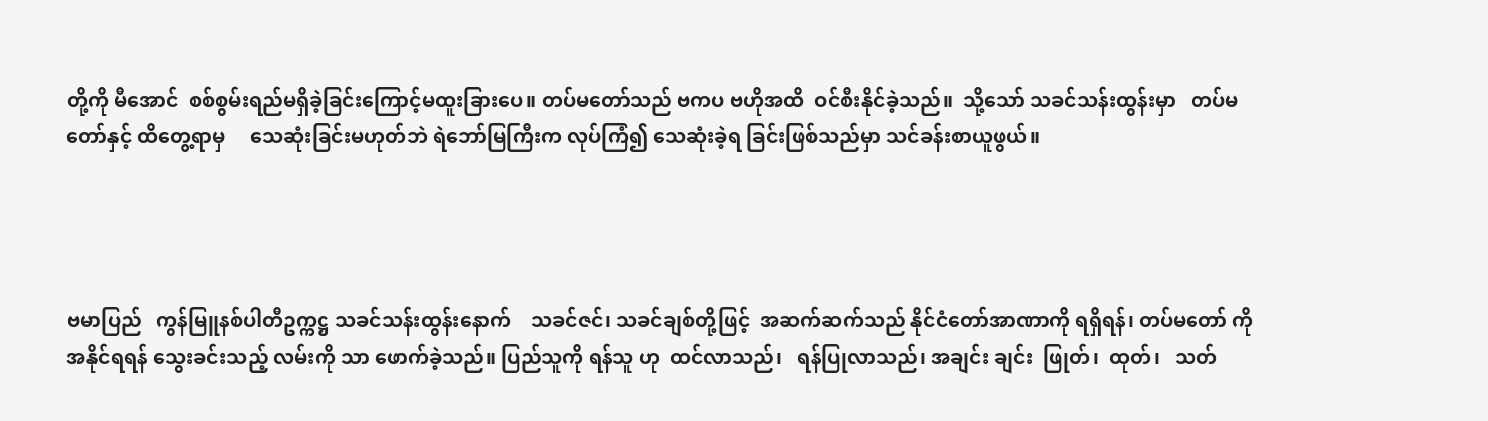တို့ကို မီအောင်  စစ်စွမ်းရည်မရှိခဲ့ခြင်းကြောင့်မထူးခြားပေ။ တပ်မတော်သည် ဗကပ ဗဟိုအထိ  ဝင်စီးနိုင်ခဲ့သည်။  သို့သော် သခင်သန်းထွန်းမှာ   တပ်မတော်နှင့် ထိတွေ့ရာမှ     သေဆုံးခြင်းမဟုတ်ဘဲ ရဲဘော်မြကြီးက လုပ်ကြံ၍ သေဆုံးခဲ့ရ ခြင်းဖြစ်သည်မှာ သင်ခန်းစာယူဖွယ်။




ဗမာပြည်   ကွန်မြူနစ်ပါတီဥက္ကဋ္ဌ သခင်သန်းထွန်းနောက်    သခင်ဇင်၊ သခင်ချစ်တို့ဖြင့်  အဆက်ဆက်သည် နိုင်ငံတော်အာဏာကို ရရှိရန်၊ တပ်မတော် ကို အနိုင်ရရန် သွေးခင်းသည့် လမ်းကို သာ ဖောက်ခဲ့သည်။ ပြည်သူကို ရန်သူ ဟု  ထင်လာသည်၊   ရန်ပြုလာသည်၊ အချင်း ချင်း  ဖြုတ်၊  ထုတ်၊   သတ်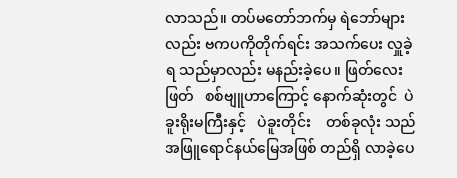လာသည်။ တပ်မတော်ဘက်မှ ရဲဘော်များလည်း ဗကပကိုတိုက်ရင်း အသက်ပေး လှူခဲ့ရ သည်မှာလည်း မနည်းခဲ့ပေ။ ဖြတ်လေး ဖြတ်   စစ်ဗျူဟာကြောင့် နောက်ဆုံးတွင်  ပဲခူးရိုးမကြီးနှင့်   ပဲခူးတိုင်း    တစ်ခုလုံး သည် အဖြူရောင်နယ်မြေအဖြစ် တည်ရှိ လာခဲ့ပေ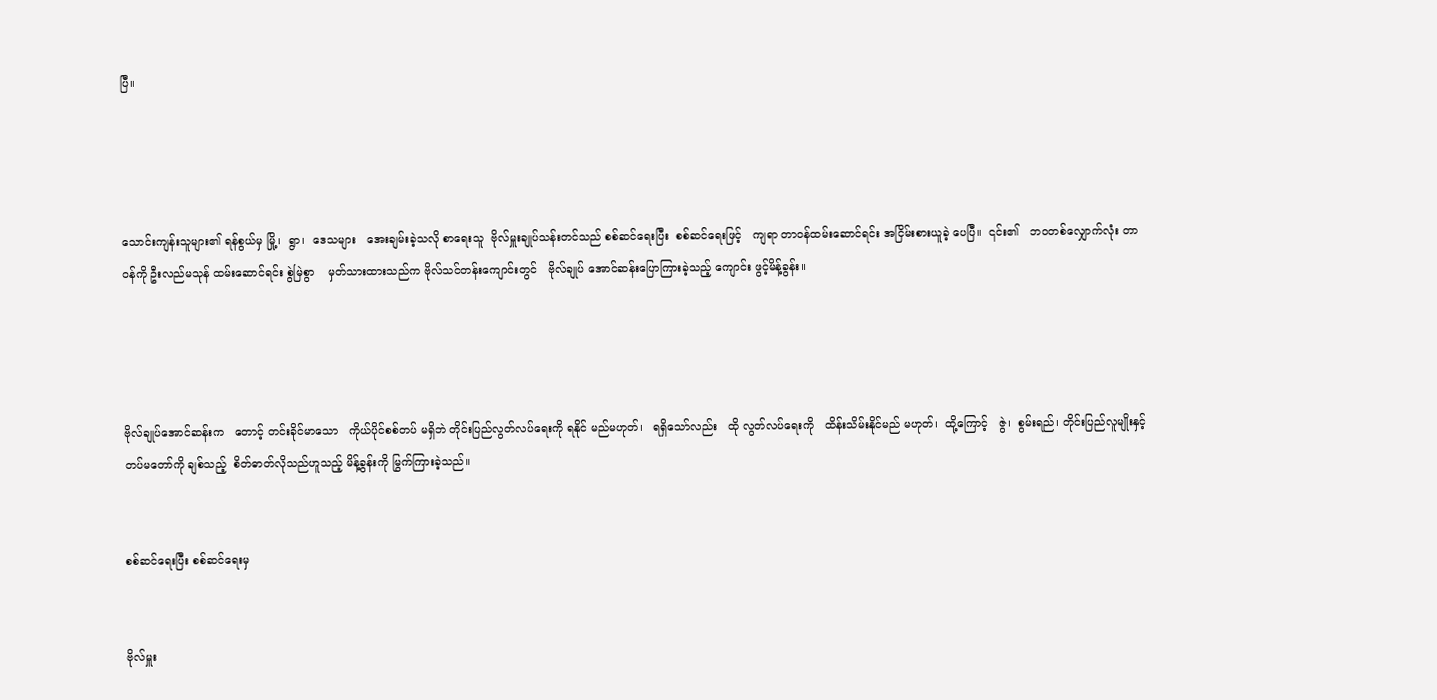ပြီ။




သောင်းကျန်းသူများ၏ ရန်စွယ်မှ မြို့၊  ရွာ၊  ဒေသများ   အေးချမ်းခဲ့သလို စာရေးသူ  ဗိုလ်မှူးချုပ်သန်းတင်သည် စစ်ဆင်ရေးပြီး  စစ်ဆင်ရေးဖြင့်   ကျရာ တာဝန်ထမ်းဆောင်ရင်း အငြိမ်းစားယူခဲ့ ပေပြီ။  ၎င်း၏   ဘဝတစ်လျှောက်လုံး တာဝန်ကို ဦးလည်မသုန် ထမ်းဆောင်ရင်း စွဲမြဲစွာ    မှတ်သားထားသည်က ဗိုလ်သင်တန်းကျောင်းတွင်   ဗိုလ်ချုပ် အောင်ဆန်းပြောကြားခဲ့သည့် ကျောင်း ဖွင့်မိန့်ခွန်း။




ဗိုလ်ချုပ်အောင်ဆန်းက   တောင့် တင်းခိုင်မာသော   ကိုယ်ပိုင်စစ်တပ် မရှိဘဲ တိုင်းပြည်လွတ်လပ်ရေးကို ရနိုင် မည်မဟုတ်၊   ရရှိသော်လည်း   ထို လွတ်လပ်ရေးကို   ထိန်းသိမ်းနိုင်မည် မဟုတ်၊  ထို့ကြောင့်   ဇွဲ၊  စွမ်းရည်၊ တိုင်းပြည်လူမျိုးနှင့်   တပ်မတော်ကို ချစ်သည့်  စိတ်ဓာတ်လိုသည်ဟူသည့် မိန့်ခွန်းကို မြွက်ကြားခဲ့သည်။


စစ်ဆင်ရေးပြီး စစ်ဆင်ရေးမှ


ဗိုလ်မှူး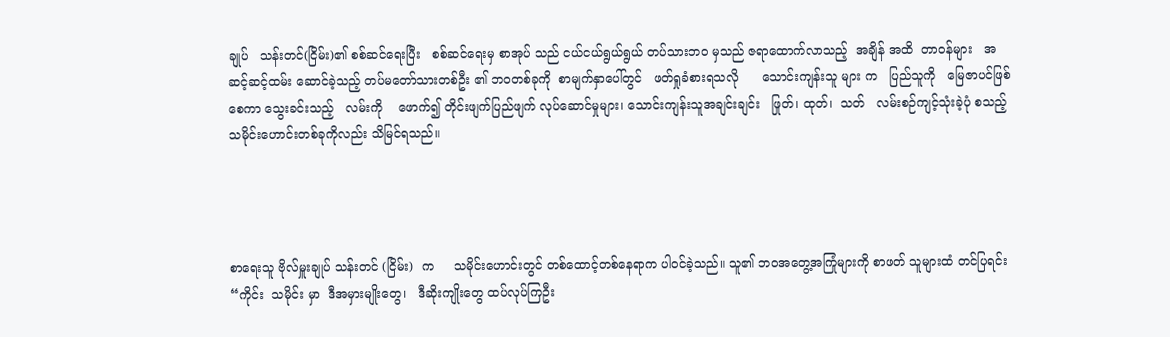ချုပ်   သန်းတင်(ငြိမ်း)၏ စစ်ဆင်ရေးပြီး   စစ်ဆင်ရေးမှ စာအုပ် သည် ငယ်ငယ်ရွယ်ရွယ် တပ်သားဘဝ မှသည် ဇရာထောက်လာသည့်  အချိန် အထိ  တာဝန်များ   အဆင့်ဆင့်ထမ်း ဆောင်ခဲ့သည့် တပ်မတော်သားတစ်ဦး ၏ ဘဝတစ်ခုကို  စာမျက်နှာပေါ်တွင်   ဖတ်ရှုခံစားရသလို      သောင်းကျန်းသူ များ က   ပြည်သူကို   မြေဇာပင်ဖြစ်စေကာ သွေးခင်းသည့်   လမ်းကို    ဖောက်၍ တိုင်းဖျက်ပြည်ဖျက် လုပ်ဆောင်မှုများ၊ သောင်းကျန်းသူအချင်းချင်း   ဖြုတ်၊ ထုတ်၊  သတ်   လမ်းစဉ်ကျင့်သုံးခဲ့ပုံ စသည့်သမိုင်းဟောင်းတစ်ခုကိုလည်း သိမြင်ရသည်။




စာရေးသူ ဗိုလ်မှူးချုပ် သန်းတင် (ငြိမ်း)  က     သမိုင်းဟောင်းတွင် တစ်ထောင့်တစ်နေရာက ပါဝင်ခဲ့သည်။ သူ၏ ဘဝအတွေ့အကြုံများကို စာဖတ် သူများထံ တင်ပြရင်း   “ကိုင်း  သမိုင်း မှာ  ဒီအမှားမျိုးတွေ၊   ဒီဆိုးကျိုးတွေ ထပ်လုပ်ကြဦး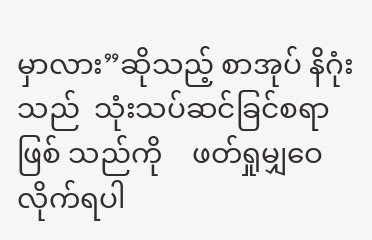မှာလား”ဆိုသည့် စာအုပ် နိဂုံးသည်  သုံးသပ်ဆင်ခြင်စရာ   ဖြစ် သည်ကို    ဖတ်ရှုမျှဝေလိုက်ရပါ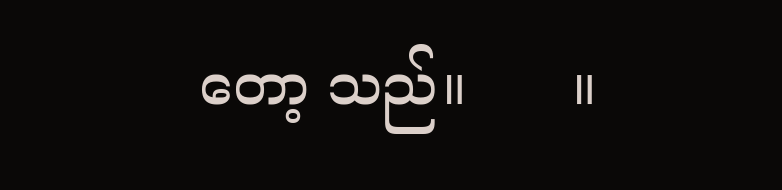တော့ သည်။      ။